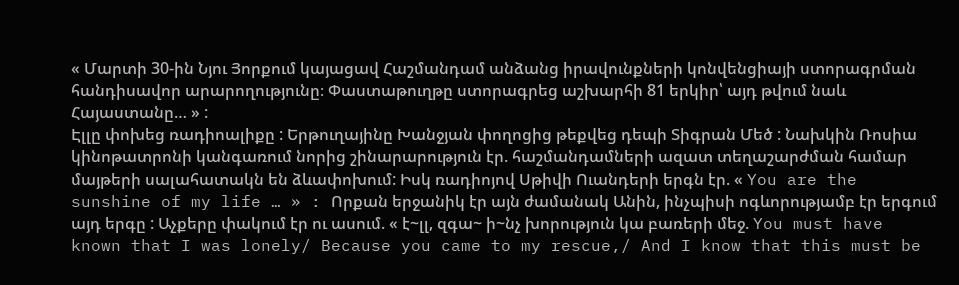« Մարտի 30-ին Նյու Յորքում կայացավ Հաշմանդամ անձանց իրավունքների կոնվենցիայի ստորագրման հանդիսավոր արարողությունը։ Փաստաթուղթը ստորագրեց աշխարհի 81 երկիր՝ այդ թվում նաև Հայաստանը… » :
Էլլը փոխեց ռադիոալիքը : Երթուղայինը Խանջյան փողոցից թեքվեց դեպի Տիգրան Մեծ : Նախկին Ռոսիա կինոթատրոնի կանգառում նորից շինարարություն էր. հաշմանդամների ազատ տեղաշարժման համար մայթերի սալահատակն են ձևափոխում: Իսկ ռադիոյով Սթիվի Ուանդերի երգն էր. « You are the sunshine of my life … » : Որքան երջանիկ էր այն ժամանակ Անին, ինչպիսի ոգևորությամբ էր երգում այդ երգը : Աչքերը փակում էր ու ասում. « է~լլ, զգա~ ի~նչ խորություն կա բառերի մեջ. You must have known that I was lonely/ Because you came to my rescue,/ And I know that this must be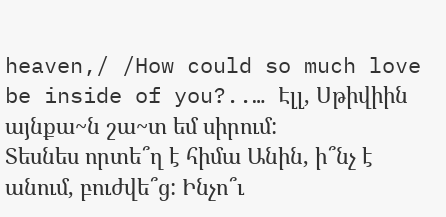heaven,/ /How could so much love be inside of you?..… Էլլ, Սթիվիին այնքա~ն շա~տ եմ սիրում:
Տեսնես որտե՞ղ է հիմա Անին, ի՞նչ է անում, բուժվե՞ց: Ինչո՞ւ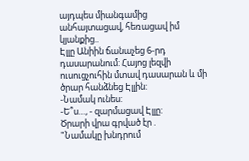այդպես միանգամից անհայտացավ, հեռացավ իմ կյանքից..
Էլլը Անիին ճանաչեց 6-րդ դասարանում: Հայոց լեզվի ուսուցչուհին մտավ դասարան և մի ծրար հանձնեց Էլլին:
-Նամակ ունես:
-Ե՞ս…, - զարմացավ Էլլը:
Ծրարի վրա գրված էր .
"Նամակը խնդրում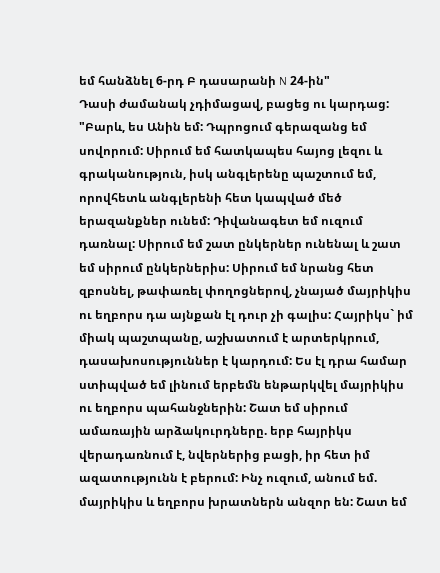եմ հանձնել 6-րդ Բ դասարանի N 24-ին"
Դասի ժամանակ չդիմացավ, բացեց ու կարդաց:
"Բարև, ես Անին եմ: Դպրոցում գերազանց եմ սովորում: Սիրում եմ հատկապես հայոց լեզու և գրականություն, իսկ անգլերենը պաշտում եմ, որովհետև անգլերենի հետ կապված մեծ երազանքներ ունեմ: Դիվանագետ եմ ուզում դառնալ: Սիրում եմ շատ ընկերներ ունենալ և շատ եմ սիրում ընկերներիս: Սիրում եմ նրանց հետ զբոսնել, թափառել փողոցներով, չնայած մայրիկիս ու եղբորս դա այնքան էլ դուր չի գալիս: Հայրիկս` իմ միակ պաշտպանը, աշխատում է արտերկրում, դասախոսություններ է կարդում: Ես էլ դրա համար ստիպված եմ լինում երբեմն ենթարկվել մայրիկիս ու եղբորս պահանջներին: Շատ եմ սիրում ամառային արձակուրդները. երբ հայրիկս վերադառնում է, նվերներից բացի, իր հետ իմ ազատությունն է բերում: Ինչ ուզում, անում եմ. մայրիկիս և եղբորս խրատներն անզոր են: Շատ եմ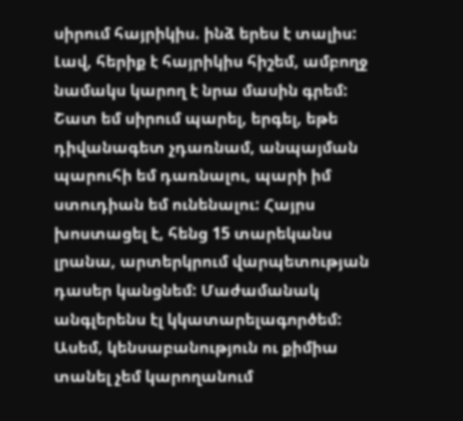սիրում հայրիկիս. ինձ երես է տալիս: Լավ, հերիք է հայրիկիս հիշեմ, ամբողջ նամակս կարող է նրա մասին գրեմ:
Շատ եմ սիրում պարել, երգել, եթե դիվանագետ չդառնամ, անպայման պարուհի եմ դառնալու, պարի իմ ստուդիան եմ ունենալու: Հայրս խոստացել է, հենց 15 տարեկանս լրանա, արտերկրում վարպետության դասեր կանցնեմ: Մաժամանակ անգլերենս էլ կկատարելագործեմ: Ասեմ, կենսաբանություն ու քիմիա տանել չեմ կարողանում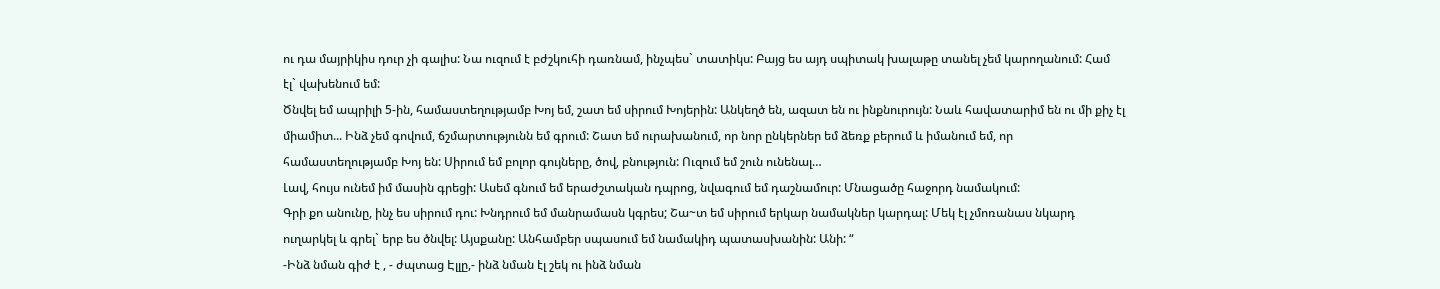ու դա մայրիկիս դուր չի գալիս: Նա ուզում է բժշկուհի դառնամ, ինչպես` տատիկս: Բայց ես այդ սպիտակ խալաթը տանել չեմ կարողանում: Համ էլ` վախենում եմ:
Ծնվել եմ ապրիլի 5-ին, համաստեղությամբ Խոյ եմ, շատ եմ սիրում Խոյերին: Անկեղծ են, ազատ են ու ինքնուրույն: Նաև հավատարիմ են ու մի քիչ էլ միամիտ... Ինձ չեմ գովում, ճշմարտությունն եմ գրում: Շատ եմ ուրախանում, որ նոր ընկերներ եմ ձեռք բերում և իմանում եմ, որ համաստեղությամբ Խոյ են: Սիրում եմ բոլոր գույները, ծով, բնություն: Ուզում եմ շուն ունենալ…
Լավ, հույս ունեմ իմ մասին գրեցի: Ասեմ գնում եմ երաժշտական դպրոց, նվագում եմ դաշնամուր: Մնացածը հաջորդ նամակում:
Գրի քո անունը, ինչ ես սիրում դու: Խնդրում եմ մանրամասն կգրես; Շա~տ եմ սիրում երկար նամակներ կարդալ: Մեկ էլ չմոռանաս նկարդ ուղարկել և գրել` երբ ես ծնվել: Այսքանը: Անհամբեր սպասում եմ նամակիդ պատասխանին: Անի: “
-Ինձ նման գիժ է , - ժպտաց Էլլը,- ինձ նման էլ շեկ ու ինձ նման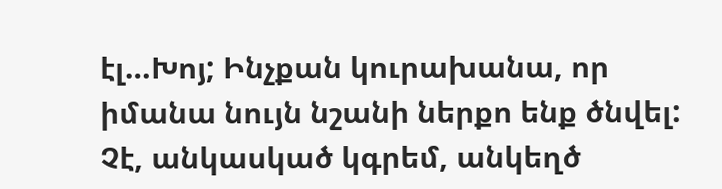էլ…Խոյ; Ինչքան կուրախանա, որ իմանա նույն նշանի ներքո ենք ծնվել: Չէ, անկասկած կգրեմ, անկեղծ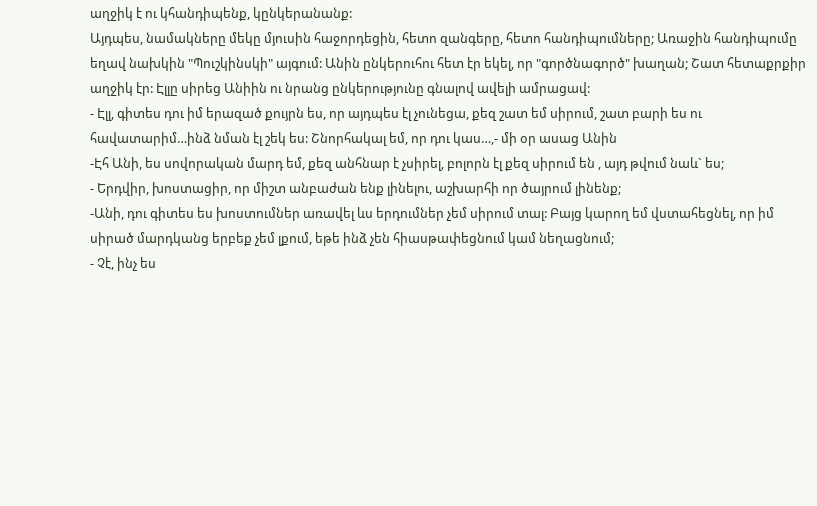աղջիկ է ու կհանդիպենք, կընկերանանք:
Այդպես, նամակները մեկը մյուսին հաջորդեցին, հետո զանգերը, հետո հանդիպումները; Առաջին հանդիպումը եղավ նախկին "Պուշկինսկի" այգում: Անին ընկերուհու հետ էր եկել, որ "գործնագործ" խաղան; Շատ հետաքրքիր աղջիկ էր: Էլլը սիրեց Անիին ու նրանց ընկերությունը գնալով ավելի ամրացավ:
- Էլլ, գիտես դու իմ երազած քույրն ես, որ այդպես էլ չունեցա, քեզ շատ եմ սիրում, շատ բարի ես ու հավատարիմ…ինձ նման էլ շեկ ես: Շնորհակալ եմ, որ դու կաս…,- մի օր ասաց Անին
-Էհ Անի, ես սովորական մարդ եմ, քեզ անհնար է չսիրել, բոլորն էլ քեզ սիրում են , այդ թվում նաև` ես;
- Երդվիր, խոստացիր, որ միշտ անբաժան ենք լինելու, աշխարհի որ ծայրում լինենք;
-Անի, դու գիտես ես խոստումներ առավել ևս երդումներ չեմ սիրում տալ: Բայց կարող եմ վստահեցնել, որ իմ սիրած մարդկանց երբեք չեմ լքում, եթե ինձ չեն հիասթափեցնում կամ նեղացնում;
- Չէ, ինչ ես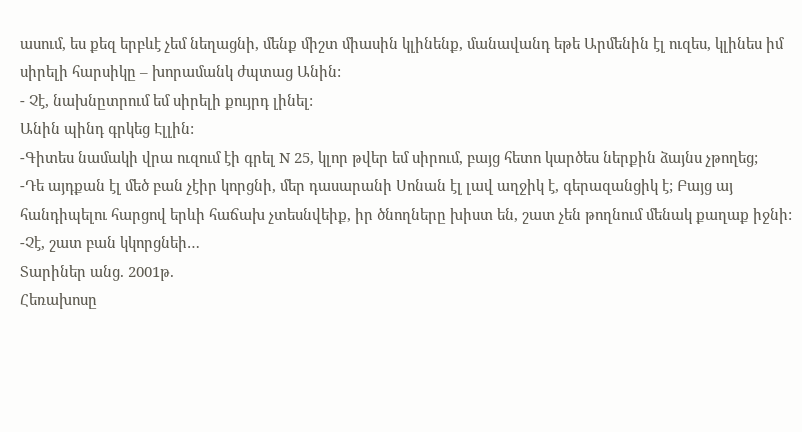ասում, ես քեզ երբևէ չեմ նեղացնի, մենք միշտ միասին կլինենք, մանավանդ եթե Արմենին էլ ուզես, կլինես իմ սիրելի հարսիկը – խորամանկ ժպտաց Անին:
- Չէ, նախնըտրում եմ սիրելի քույրդ լինել:
Անին պինդ գրկեց Էլլին:
-Գիտես նամակի վրա ուզում էի գրել N 25, կլոր թվեր եմ սիրում, բայց հետո կարծես ներքին ձայնս չթողեց;
-Դե այդքան էլ մեծ բան չէիր կորցնի, մեր դասարանի Սոնան էլ լավ աղջիկ է, գերազանցիկ է; Բայց այ հանդիպելու հարցով երևի հաճախ չտեսնվեիք, իր ծնողները խիստ են, շատ չեն թողնում մենակ քաղաք իջնի:
-Չէ, շատ բան կկորցնեի…
Տարիներ անց. 2001թ.
Հեռախոսը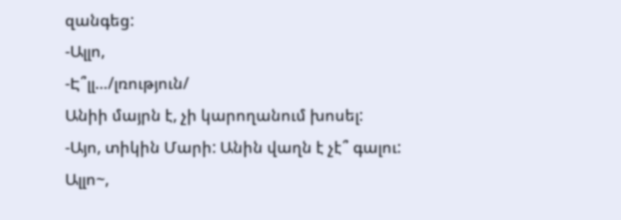զանգեց:
-Ալլո,
-Է՞լլ…/լռություն/
Անիի մայրն է, չի կարողանում խոսել:
-Այո, տիկին Մարի: Անին վաղն է չէ՞ գալու: Ալլո~,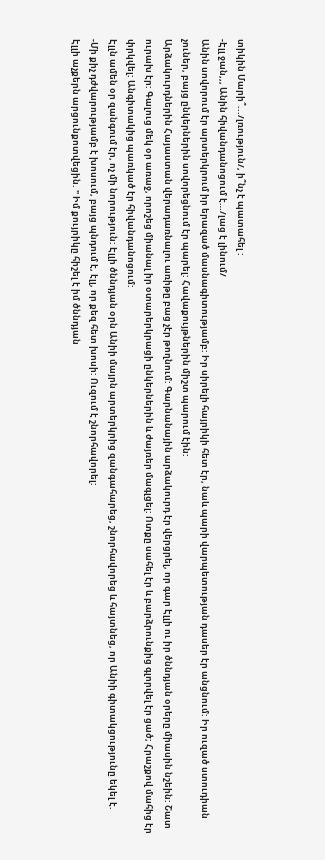տիկին Մարի՞.../լռություն/, ի՞նչ է պատահել :
-Էլլ ջան,,, Անին հիվանդանոցում է…/լաց է լինում/
Անին սովորում էր արտերկրում իր երազած մասնագիտությամբ: Իր սիրելի հայրիկի հետ էր, նաև պարի վարպետության դասեր էր անցնում: Իր ուզած ստուդիան չուներ, բայց ընկերներին սովորեցնում էր պարել: Հավաքույթներին միշտ պարում էին:
Արձակուրդներին Հայաստան վերադառնալու առիթը բաց չէր թողնում: Գարնանային արձակուրդ էր վերցրել, որ գար Էլլի ու իր ծննդյան օրերը միասին նշեին: Շատ ուրախ էր: Գալուց մեկ օր առաջ, որոշեց միանալ իր օտարերկրացի ընկերներին և ժայռեր մագլցել: Ոտքը սահել էր և բարձրունքից գլորվել էր ցած; Հրաշքով մահից էր փրկվել: Անգիտակից պառկած էր հիվանդանոցում:
Էլլն ամեն օր զանգում էր, ոչ մի նորություն: Էլլի ծննդյան օրն Անիի մայրն արտերկրից զանգահարեց, շնորհավորեց և հայտնեց, որ Անիի գիտակցությունը եկել է.
-Մի քիչ դժվարությամբ է խոսում, բայց պնդում է, էլլ, որ քեզ հետ խոսի: Ուզում է շնորհավորել:
Էլլի աչքերն արցունքոտվեցին. " Իմ քույրիկը հիշել է իմ ծննդյան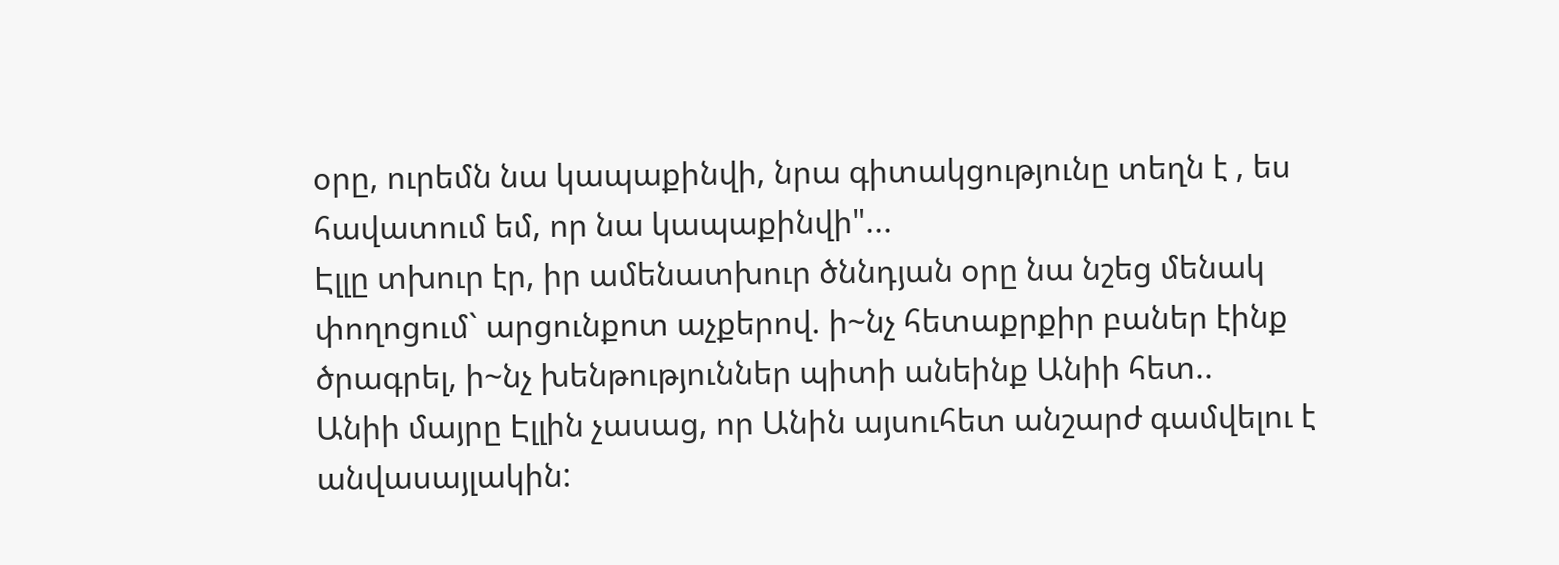օրը, ուրեմն նա կապաքինվի, նրա գիտակցությունը տեղն է , ես հավատում եմ, որ նա կապաքինվի"...
Էլլը տխուր էր, իր ամենատխուր ծննդյան օրը նա նշեց մենակ փողոցում` արցունքոտ աչքերով. ի~նչ հետաքրքիր բաներ էինք ծրագրել, ի~նչ խենթություններ պիտի անեինք Անիի հետ..
Անիի մայրը Էլլին չասաց, որ Անին այսուհետ անշարժ գամվելու է անվասայլակին: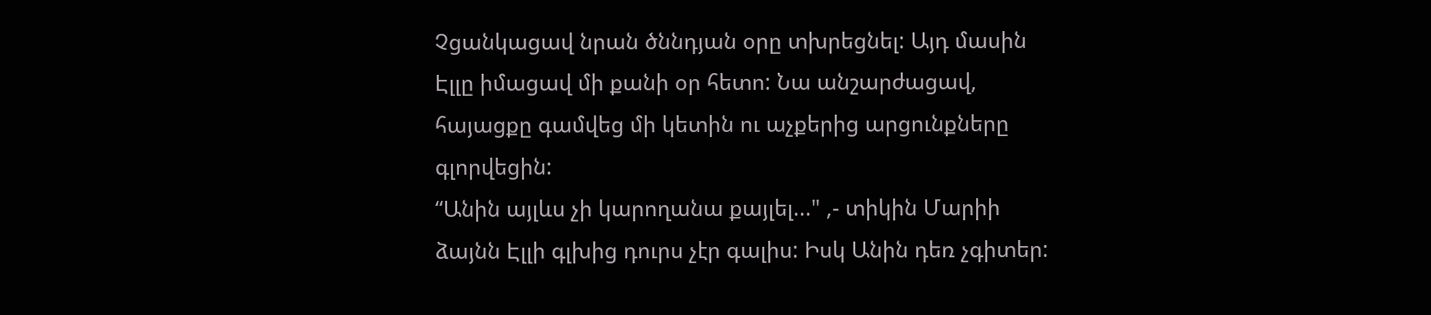Չցանկացավ նրան ծննդյան օրը տխրեցնել: Այդ մասին Էլլը իմացավ մի քանի օր հետո: Նա անշարժացավ, հայացքը գամվեց մի կետին ու աչքերից արցունքները գլորվեցին:
“Անին այլևս չի կարողանա քայլել..." ,- տիկին Մարիի ձայնն Էլլի գլխից դուրս չէր գալիս: Իսկ Անին դեռ չգիտեր: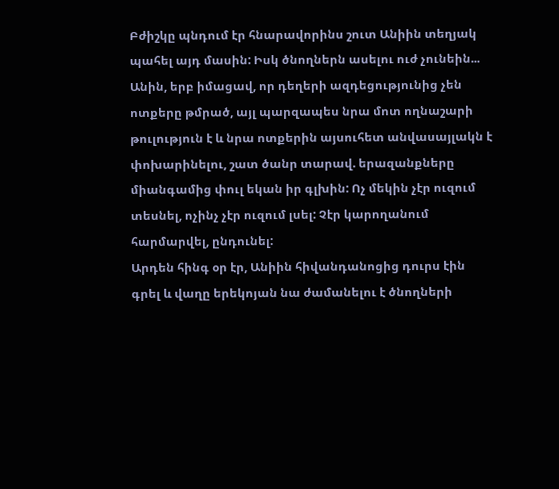Բժիշկը պնդում էր հնարավորինս շուտ Անիին տեղյակ պահել այդ մասին: Իսկ ծնողներն ասելու ուժ չունեին...
Անին, երբ իմացավ, որ դեղերի ազդեցությունից չեն ոտքերը թմրած, այլ պարզապես նրա մոտ ողնաշարի թուլություն է և նրա ոտքերին այսուհետ անվասայլակն է փոխարինելու, շատ ծանր տարավ. երազանքները միանգամից փուլ եկան իր գլխին: Ոչ մեկին չէր ուզում տեսնել, ոչինչ չէր ուզում լսել: Չէր կարողանում հարմարվել, ընդունել:
Արդեն հինգ օր էր, Անիին հիվանդանոցից դուրս էին գրել և վաղը երեկոյան նա ժամանելու է ծնողների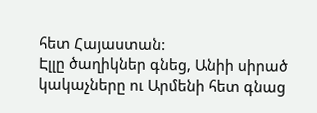հետ Հայաստան:
Էլլը ծաղիկներ գնեց, Անիի սիրած կակաչները ու Արմենի հետ գնաց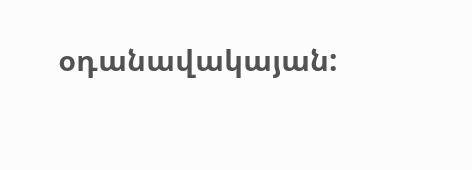օդանավակայան: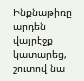Ինքնաթիռը արդեն վայրէջք կատարեց, շուտով նա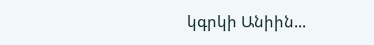կգրկի Անիին...